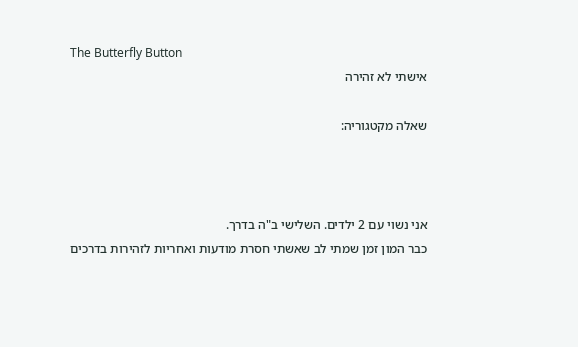The Butterfly Button
אישתי לא זהירה

שאלה מקטגוריה:



אני נשוי עם 2 ילדים. השלישי ב"ה בדרך.
כבר המון זמן שמתי לב שאשתי חסרת מודעות ואחריות לזהירות בדרכים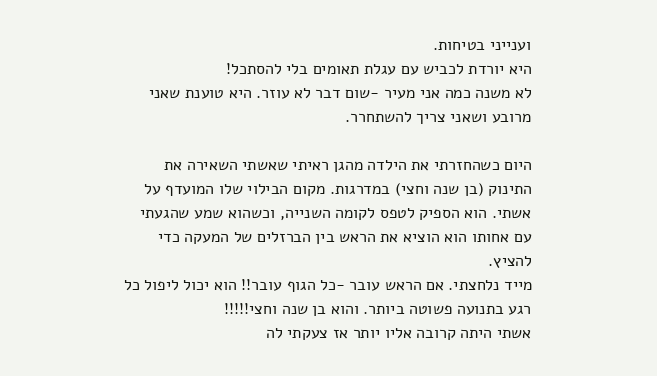וענייני בטיחות.
היא יורדת לכביש עם עגלת תאומים בלי להסתכל!
לא משנה כמה אני מעיר -שום דבר לא עוזר. היא טוענת שאני מרובע ושאני צריך להשתחרר.

היום כשהחזרתי את הילדה מהגן ראיתי שאשתי השאירה את התינוק (בן שנה וחצי) במדרגות. מקום הבילוי שלו המועדף על אשתי. הוא הספיק לטפס לקומה השנייה, וכשהוא שמע שהגעתי עם אחותו הוא הוציא את הראש בין הברזלים של המעקה כדי להציץ.
מייד נלחצתי. אם הראש עובר -כל הגוף עובר!! הוא יכול ליפול כל רגע בתנועה פשוטה ביותר. והוא בן שנה וחצי!!!!!
אשתי היתה קרובה אליו יותר אז צעקתי לה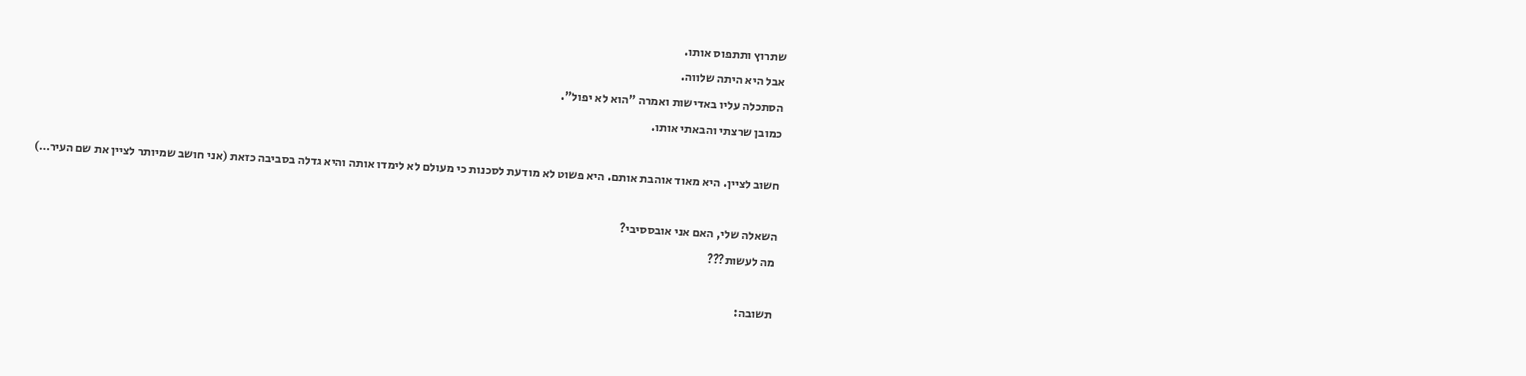שתרוץ ותתפוס אותו.
אבל היא היתה שלווה.
הסתכלה עליו באדישות ואמרה "הוא לא יפול".
כמובן שרצתי והבאתי אותו.

חשוב לציין. היא מאוד אוהבת אותם. היא פשוט לא מודעת לסכנות כי מעולם לא לימדו אותה והיא גדלה בסביבה כזאת (אני חושב שמיותר לציין את שם העיר…)

השאלה שלי, האם אני אובססיבי?
מה לעשות???

תשובה: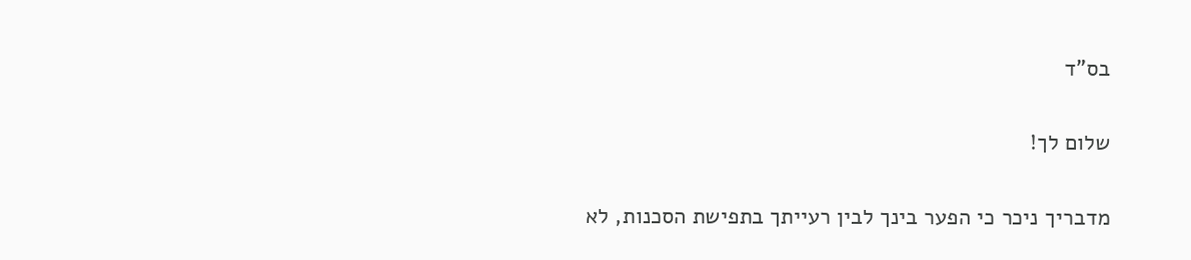בס"ד

שלום לך!

מדבריך ניכר כי הפער בינך לבין רעייתך בתפישת הסכנות, לא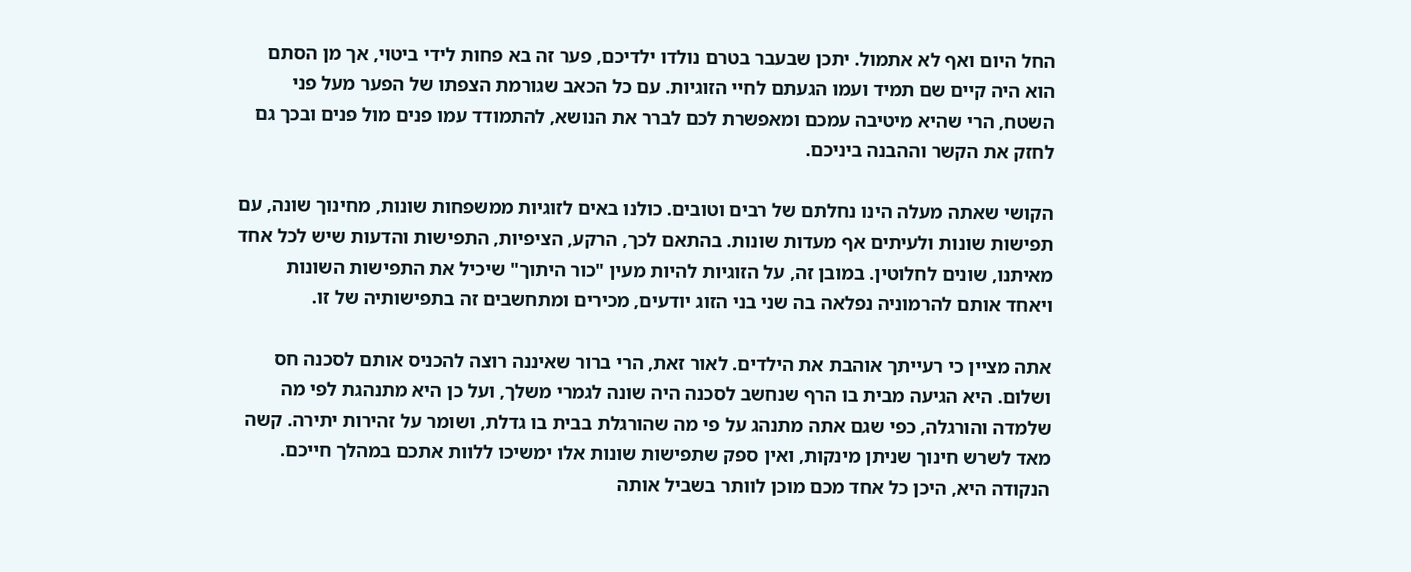החל היום ואף לא אתמול. יתכן שבעבר בטרם נולדו ילדיכם, פער זה בא פחות לידי ביטוי, אך מן הסתם הוא היה קיים שם תמיד ועמו הגעתם לחיי הזוגיות. עם כל הכאב שגורמת הצפתו של הפער מעל פני השטח, הרי שהיא מיטיבה עמכם ומאפשרת לכם לברר את הנושא, להתמודד עמו פנים מול פנים ובכך גם לחזק את הקשר וההבנה ביניכם.

הקושי שאתה מעלה הינו נחלתם של רבים וטובים. כולנו באים לזוגיות ממשפחות שונות, מחינוך שונה, עם תפישות שונות ולעיתים אף מעדות שונות. בהתאם לכך, הרקע, הציפיות, התפישות והדעות שיש לכל אחד מאיתנו, שונים לחלוטין. במובן זה, על הזוגיות להיות מעין "כור היתוך" שיכיל את התפישות השונות ויאחד אותם להרמוניה נפלאה בה שני בני הזוג יודעים, מכירים ומתחשבים זה בתפישותיה של זו.

אתה מציין כי רעייתך אוהבת את הילדים. לאור זאת, הרי ברור שאיננה רוצה להכניס אותם לסכנה חס ושלום. היא הגיעה מבית בו הרף שנחשב לסכנה היה שונה לגמרי משלך, ועל כן היא מתנהגת לפי מה שלמדה והורגלה, כפי שגם אתה מתנהג על פי מה שהורגלת בבית בו גדלת, ושומר על זהירות יתירה. קשה מאד לשרש חינוך שניתן מינקות, ואין ספק שתפישות שונות אלו ימשיכו ללוות אתכם במהלך חייכם. הנקודה היא, היכן כל אחד מכם מוכן לוותר בשביל אותה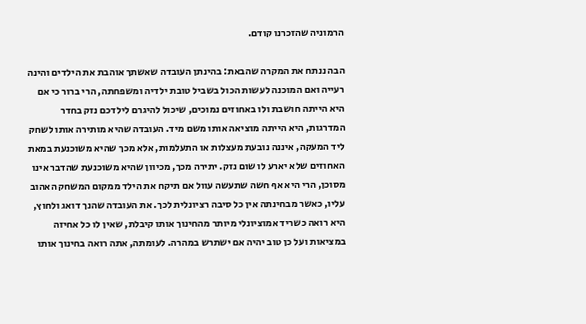הרמוניה שהזכרנו קודם.

הבה ננתח את המקרה שהבאת: בהינתן העובדה שאשתך אוהבת את הילדים והינה רעייה ואם המוכנה לעשות הכול בשביל טובת ילדיה ומשפחתה, הרי ברור כי אם היא הייתה חושבת ולו באחוזים נמוכים, שיכול להיגרם לילדכם נזק בחדר המדרגות, היא הייתה מוציאה אותו משם מיד. העובדה שהיא מותירה אותו לשחק ליד המעקה, איננה נובעת מעצלות או התעלמות, אלא מכך שהיא משוכנעת במאת האחוזים שלא יארע לו שום נזק. יתירה מכך, מכיוון שהיא משוכנעת שהדבר אינו מסוכן, הרי היא אף חשה שתעשה עוול אם תיקח את הילד ממקום המשחק האהוב עליו, כאשר מבחינתה אין כל סיבה רציונלית לכך. את העובדה שהנך דואג ולחוץ, היא רואה כשריד אמוציונלי מיותר מהחינוך אותו קיבלת, שאין לו כל אחיזה במציאות ועל כן טוב יהיה אם ישתרש במהרה. לעומתה, אתה רואה בחינוך אותו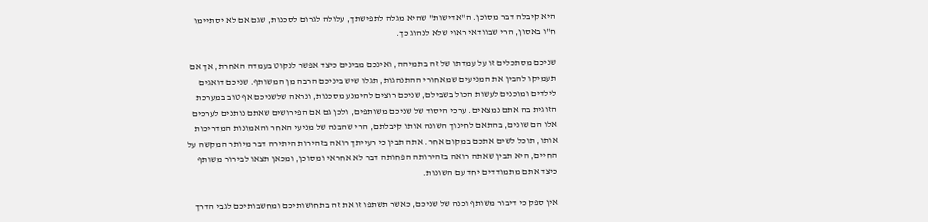היא קיבלה דבר מסוכן. ה"אדישות" שהיא מגלה לתפישתך, עלולה לגרום לסכנות, שגם אם לא יסתיימו ח"ו באסון, הרי שבוודאי ראוי שלא לנהוג כך.

שניכם מסתכלים זו על עמדתו של זה בתמיהה, ואינכם מבינים כיצד אפשר לנקוט בעמדה האחרת, אך אם תעמיקו להבין את המניעים שמאחורי ההתנהגות, תגלו שיש ביניכם הרבה מן המשותף. שניכם דואגים לילדים ומוכנים לעשות הכול בשבילם, שניכם רוצים להימנע מסכנות, ונראה שלשניכם אף טוב במערכת הזוגית בה אתם נמצאים. ערכי היסוד של שניכם משותפים, ולכן גם אם הפירושים שאתם נותנים לערכים אלו הם שונים, בהתאם לחינוך השונה אותו קיבלתם, הרי שהבנה של מניעי האחר והאמונות המדריכות אותו, תוכל לשים אתכם במקום אחר. אתה תבין כי רעייתך רואה בזהירות היתירה דבר מיותר המקשה על החיים, היא תבין שאתה רואה בזהירותה הפחותה דבר לא אחראי ומסוכן, ומכאן תצאו לבירור משותף כיצד אתם מתמודדים יחד עם השונות.

אין ספק כי דיבור משותף וכנה של שניכם, כאשר תשתפו זו את זה בתחושותיכם ומחשבותיכם לגבי הדרך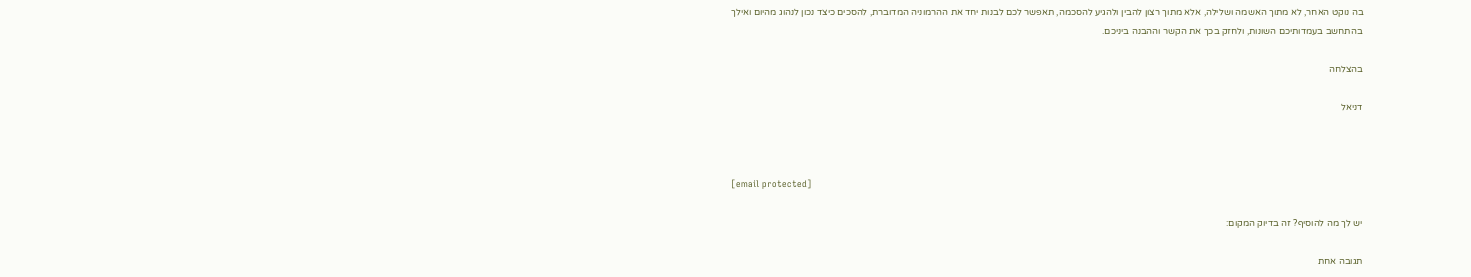בה נוקט האחר, לא מתוך האשמה ושלילה, אלא מתוך רצון להבין ולהגיע להסכמה, תאפשר לכם לבנות יחד את ההרמוניה המדוברת, להסכים כיצד נכון לנהוג מהיום ואילך בהתחשב בעמדותיכם השונות, ולחזק בכך את הקשר וההבנה ביניכם.

בהצלחה

דניאל



[email protected]

יש לך מה להוסיף? זה בדיוק המקום:

תגובה אחת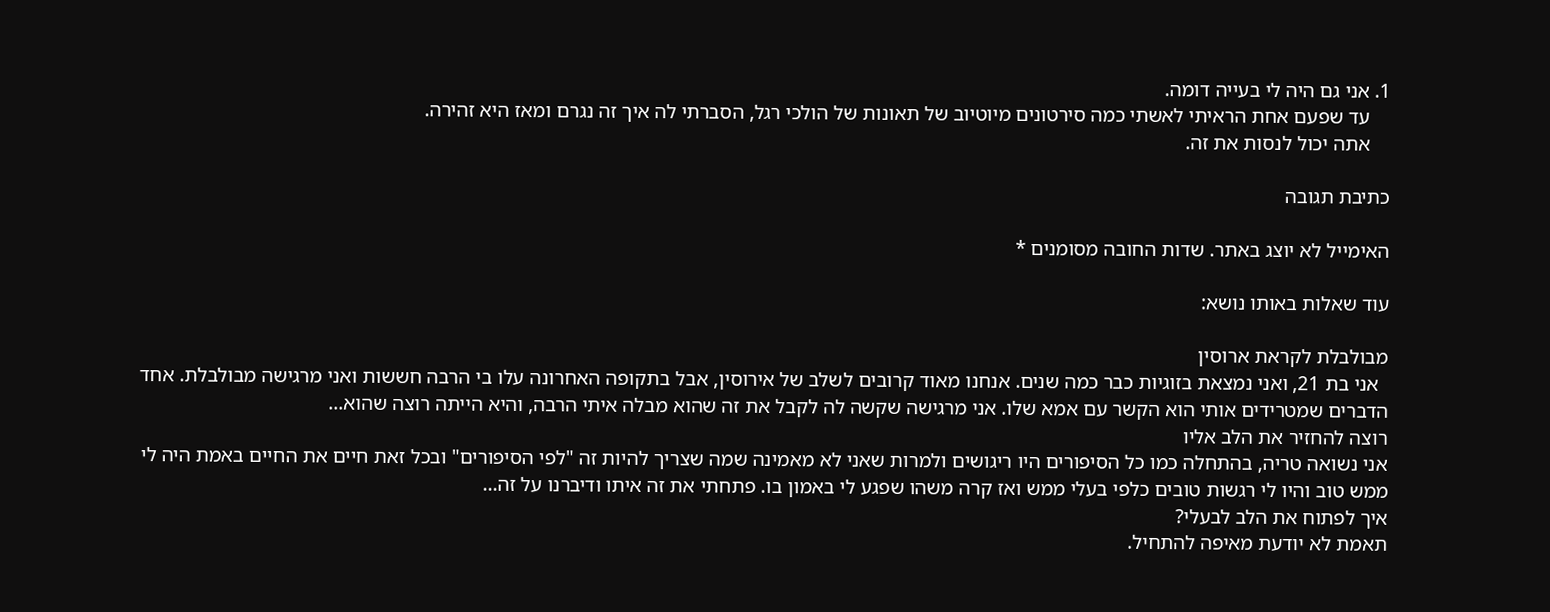1. אני גם היה לי בעייה דומה.
    עד שפעם אחת הראיתי לאשתי כמה סירטונים מיוטיוב של תאונות של הולכי רגל, הסברתי לה איך זה נגרם ומאז היא זהירה.
    אתה יכול לנסות את זה.

כתיבת תגובה

האימייל לא יוצג באתר. שדות החובה מסומנים *

עוד שאלות באותו נושא:

מבולבלת לקראת ארוסין
  אני בת 21, ואני נמצאת בזוגיות כבר כמה שנים. אנחנו מאוד קרובים לשלב של אירוסין, אבל בתקופה האחרונה עלו בי הרבה חששות ואני מרגישה מבולבלת. אחד הדברים שמטרידים אותי הוא הקשר עם אמא שלו. אני מרגישה שקשה לה לקבל את זה שהוא מבלה איתי הרבה, והיא הייתה רוצה שהוא...
רוצה להחזיר את הלב אליו
אני נשואה טריה, בהתחלה כמו כל הסיפורים היו ריגושים ולמרות שאני לא מאמינה שמה שצריך להיות זה "לפי הסיפורים" ובכל זאת חיים את החיים באמת היה לי ממש טוב והיו לי רגשות טובים כלפי בעלי ממש ואז קרה משהו שפגע לי באמון בו. פתחתי את זה איתו ודיברנו על זה...
איך לפתוח את הלב לבעלי?
תאמת לא יודעת מאיפה להתחיל.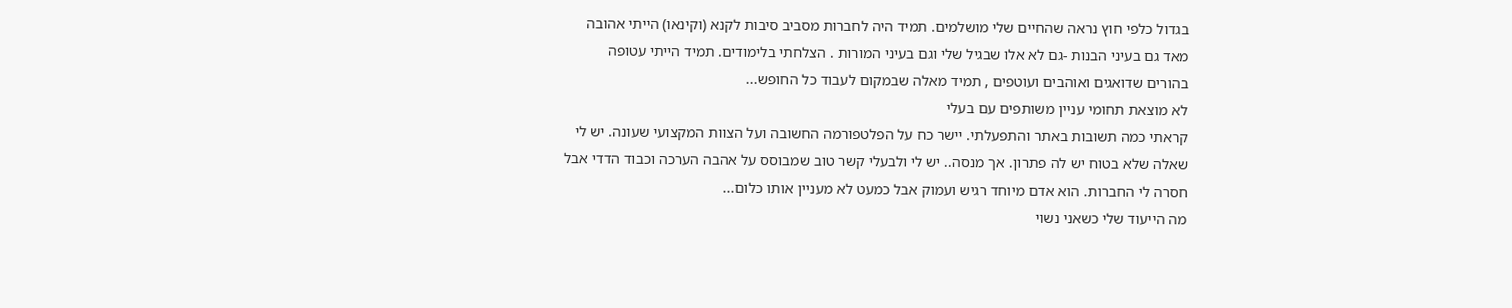בגדול כלפי חוץ נראה שהחיים שלי מושלמים. תמיד היה לחברות מסביב סיבות לקנא (וקינאו) הייתי אהובה מאד גם בעיני הבנות -גם לא אלו שבגיל שלי וגם בעיני המורות . הצלחתי בלימודים. תמיד הייתי עטופה בהורים שדואגים ואוהבים ועוטפים , תמיד מאלה שבמקום לעבוד כל החופש...
לא מוצאת תחומי עניין משותפים עם בעלי
קראתי כמה תשובות באתר והתפעלתי. יישר כח על הפלטפורמה החשובה ועל הצוות המקצועי שעונה. יש לי שאלה שלא בטוח יש לה פתרון. אך מנסה.. יש לי ולבעלי קשר טוב שמבוסס על אהבה הערכה וכבוד הדדי אבל חסרה לי החברות. הוא אדם מיוחד רגיש ועמוק אבל כמעט לא מעניין אותו כלום...
מה הייעוד שלי כשאני נשוי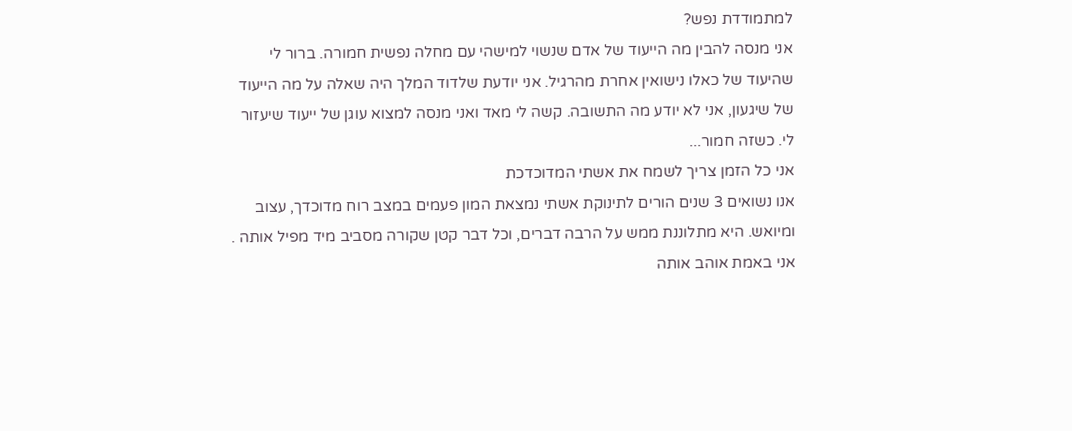למתמודדת נפש?
אני מנסה להבין מה הייעוד של אדם שנשוי למישהי עם מחלה נפשית חמורה. ברור לי שהיעוד של כאלו נישואין אחרת מהרגיל. אני יודעת שלדוד המלך היה שאלה על מה הייעוד של שיגעון, אני לא יודע מה התשובה. קשה לי מאד ואני מנסה למצוא עוגן של ייעוד שיעזור לי. כשזה חמור...
אני כל הזמן צריך לשמח את אשתי המדוכדכת
אנו נשואים 3 שנים הורים לתינוקת אשתי נמצאת המון פעמים במצב רוח מדוכדך, עצוב ומיואש. היא מתלוננת ממש על הרבה דברים, וכל דבר קטן שקורה מסביב מיד מפיל אותה . אני באמת אוהב אותה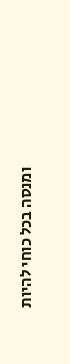ומנסה בכל כוחי להיות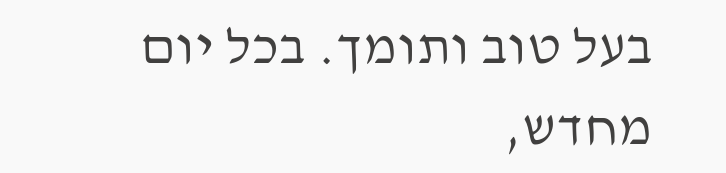בעל טוב ותומך. בכל יום מחדש,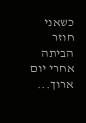כשאני חוזר הביתה אחרי יום ארוך...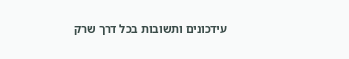עידכונים ותשובות בכל דרך שרק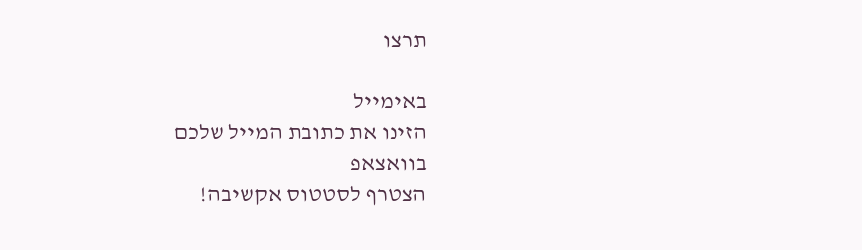תרצו

באימייל
הזינו את כתובת המייל שלכם
בוואצאפ
הצטרף לסטטוס אקשיבה!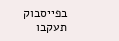בפייסבוק
תעקבו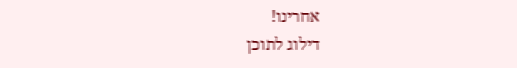אחרינו!
דילוג לתוכן